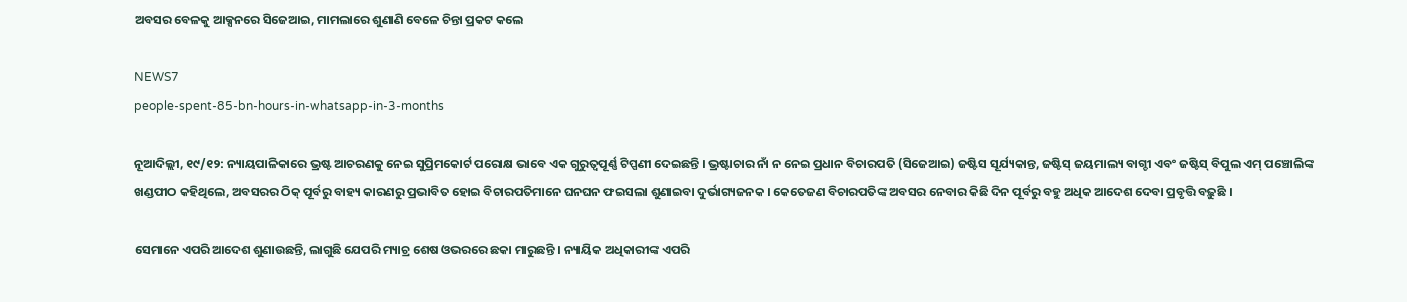ଅବସର ବେଳକୁ ଆକ୍ସନରେ ସିଜେଆଇ, ମାମଲାରେ ଶୁଣାଣି ବେଳେ ଚିନ୍ତା ପ୍ରକଟ କଲେ

NEWS7
people-spent-85-bn-hours-in-whatsapp-in-3-months

ନୂଆଦିଲ୍ଲୀ, ୧୯/୧୨: ନ୍ୟାୟପାଳିକାରେ ଭ୍ରଷ୍ଟ ଆଚରଣକୁ ନେଇ ସୁପ୍ରିମକୋର୍ଟ ପରୋକ୍ଷ ଭାବେ ଏକ ଗୁରୁତ୍ୱପୂର୍ଣ୍ଣ ଟିପ୍ପଣୀ ଦେଇଛନ୍ତି । ଭ୍ରଷ୍ଟାଚାର ନାଁ ନ ନେଇ ପ୍ରଧାନ ବିଚାରପତି (ସିଜେଆଇ) ଜଷ୍ଟିସ ସୂର୍ଯ୍ୟକାନ୍ତ, ଜଷ୍ଟିସ୍ ଜୟମାଲ୍ୟ ବାଗ୍ଚୀ ଏବଂ ଜଷ୍ଟିସ୍ ବିପୁଲ ଏମ୍ ପଞ୍ଚୋଲିଙ୍କ ଖଣ୍ଡପୀଠ କହିଥିଲେ, ଅବସରର ଠିକ୍ ପୂର୍ବରୁ ବାହ୍ୟ କାରଣରୁ ପ୍ରଭାବିତ ହୋଇ ବିଚାରପତିମାନେ ଘନଘନ ଫଇସଲା ଶୁଣାଇବା ଦୁର୍ଭାଗ୍ୟଜନକ । କେତେଜଣ ବିଚାରପତିଙ୍କ ଅବସର ନେବାର କିଛି ଦିନ ପୂର୍ବରୁ ବହୁ ଅଧିକ ଆଦେଶ ଦେବା ପ୍ରବୃତ୍ତି ବଢ଼ୁଛି ।

ସେମାନେ ଏପରି ଆଦେଶ ଶୁଣାଉଛନ୍ତି, ଲାଗୁଛି ଯେପରି ମ୍ୟାଚ୍ର ଶେଷ ଓଭରରେ ଛକା ମାରୁଛନ୍ତି । ନ୍ୟାୟିକ ଅଧିକାରୀଙ୍କ ଏପରି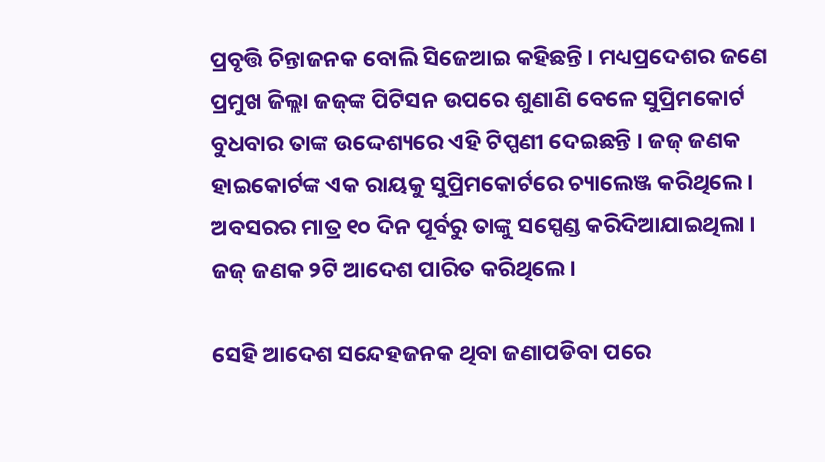ପ୍ରବୃତ୍ତି ଚିନ୍ତାଜନକ ବୋଲି ସିଜେଆଇ କହିଛନ୍ତି । ମଧ୍ୟପ୍ରଦେଶର ଜଣେ ପ୍ରମୁଖ ଜିଲ୍ଲା ଜଜ୍‌ଙ୍କ ପିଟିସନ ଉପରେ ଶୁଣାଣି ବେଳେ ସୁପ୍ରିମକୋର୍ଟ ବୁଧବାର ତାଙ୍କ ଉଦ୍ଦେଶ୍ୟରେ ଏହି ଟିପ୍ପଣୀ ଦେଇଛନ୍ତି । ଜଜ୍ ଜଣକ ହାଇକୋର୍ଟଙ୍କ ଏକ ରାୟକୁ ସୁପ୍ରିମକୋର୍ଟରେ ଚ୍ୟାଲେଞ୍ଜ କରିଥିଲେ । ଅବସରର ମାତ୍ର ୧୦ ଦିନ ପୂର୍ବରୁ ତାଙ୍କୁ ସସ୍ପେଣ୍ଡ କରିଦିଆଯାଇଥିଲା । ଜଜ୍ ଜଣକ ୨ଟି ଆଦେଶ ପାରିତ କରିଥିଲେ ।

ସେହି ଆଦେଶ ସନ୍ଦେହଜନକ ଥିବା ଜଣାପଡିବା ପରେ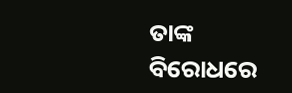ତାଙ୍କ ବିରୋଧରେ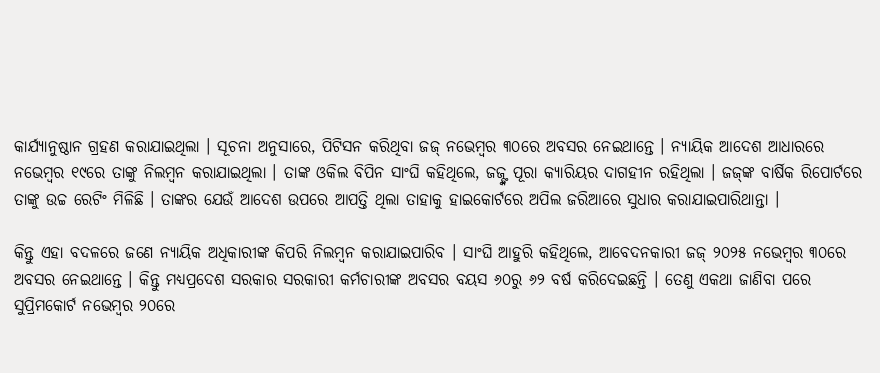କାର୍ଯ୍ୟାନୁଷ୍ଠାନ ଗ୍ରହଣ କରାଯାଇଥିଲା । ସୂଚନା ଅନୁସାରେ, ପିଟିସନ କରିଥିବା ଜଜ୍ ନଭେମ୍ବର ୩୦ରେ ଅବସର ନେଇଥାନ୍ତେ । ନ୍ୟାୟିକ ଆଦେଶ ଆଧାରରେ ନଭେମ୍ବର ୧୯ରେ ତାଙ୍କୁ ନିଲମ୍ବନ କରାଯାଇଥିଲା । ତାଙ୍କ ଓକିଲ ବିପିନ ସାଂଘି କହିଥିଲେ, ଜଜ୍ଙ୍କ ପୂରା କ୍ୟାରିୟର ଦାଗହୀନ ରହିଥିଲା । ଜଜ୍‌ଙ୍କ ବାର୍ଷିକ ରିପୋର୍ଟରେ ତାଙ୍କୁ ଉଚ୍ଚ ରେଟିଂ ମିଳିଛି । ତାଙ୍କର ଯେଉଁ ଆଦେଶ ଉପରେ ଆପତ୍ତି ଥିଲା ତାହାକୁ ହାଇକୋର୍ଟରେ ଅପିଲ ଜରିଆରେ ସୁଧାର କରାଯାଇପାରିଥାନ୍ତା ।

କିନ୍ତୁ ଏହା ବଦଳରେ ଜଣେ ନ୍ୟାୟିକ ଅଧିକାରୀଙ୍କ କିପରି ନିଲମ୍ବନ କରାଯାଇପାରିବ । ସାଂଘି ଆହୁରି କହିଥିଲେ, ଆବେଦନକାରୀ ଜଜ୍ ୨୦୨୫ ନଭେମ୍ବର ୩୦ରେ ଅବସର ନେଇଥାନ୍ତେ । କିନ୍ତୁ ମଧ୍ୟପ୍ରଦେଶ ସରକାର ସରକାରୀ କର୍ମଚାରୀଙ୍କ ଅବସର ବୟସ ୬୦ରୁ ୬୨ ବର୍ଷ କରିଦେଇଛନ୍ତି । ତେଣୁ ଏକଥା ଜାଣିବା ପରେ ସୁପ୍ରିମକୋର୍ଟ ନଭେମ୍ବର ୨୦ରେ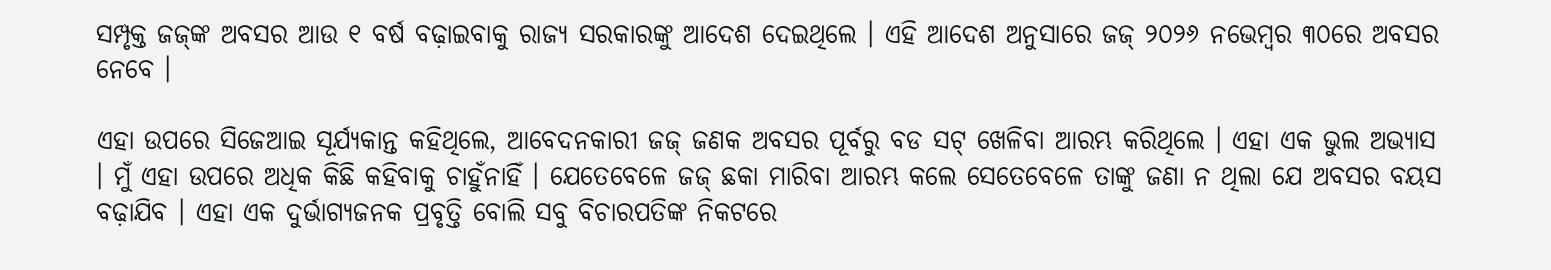ସମ୍ପୃକ୍ତ ଜଜ୍‌ଙ୍କ ଅବସର ଆଉ ୧ ବର୍ଷ ବଢ଼ାଇବାକୁ ରାଜ୍ୟ ସରକାରଙ୍କୁ ଆଦେଶ ଦେଇଥିଲେ । ଏହି ଆଦେଶ ଅନୁସାରେ ଜଜ୍ ୨୦୨୬ ନଭେମ୍ବର ୩୦ରେ ଅବସର ନେବେ ।

ଏହା ଉପରେ ସିଜେଆଇ ସୂର୍ଯ୍ୟକାନ୍ତ କହିଥିଲେ, ଆବେଦନକାରୀ ଜଜ୍ ଜଣକ ଅବସର ପୂର୍ବରୁ ବଡ ସଟ୍ ଖେଳିବା ଆରମ୍ଭ କରିଥିଲେ । ଏହା ଏକ ଭୁଲ ଅଭ୍ୟାସ । ମୁଁ ଏହା ଉପରେ ଅଧିକ କିଛି କହିବାକୁ ଚାହୁଁନାହିଁ । ଯେତେବେଳେ ଜଜ୍ ଛକା ମାରିବା ଆରମ୍ଭ କଲେ ସେତେବେଳେ ତାଙ୍କୁ ଜଣା ନ ଥିଲା ଯେ ଅବସର ବୟସ ବଢ଼ାଯିବ । ଏହା ଏକ ଦୁର୍ଭାଗ୍ୟଜନକ ପ୍ରବୃତ୍ତି ବୋଲି ସବୁ ବିଚାରପତିଙ୍କ ନିକଟରେ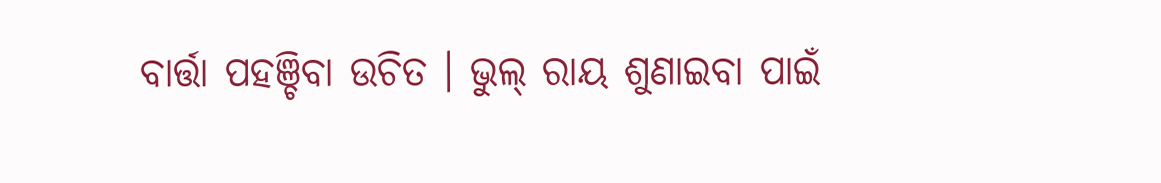ବାର୍ତ୍ତା ପହଞ୍ଚିବା ଉଚିତ । ଭୁଲ୍ ରାୟ ଶୁଣାଇବା ପାଇଁ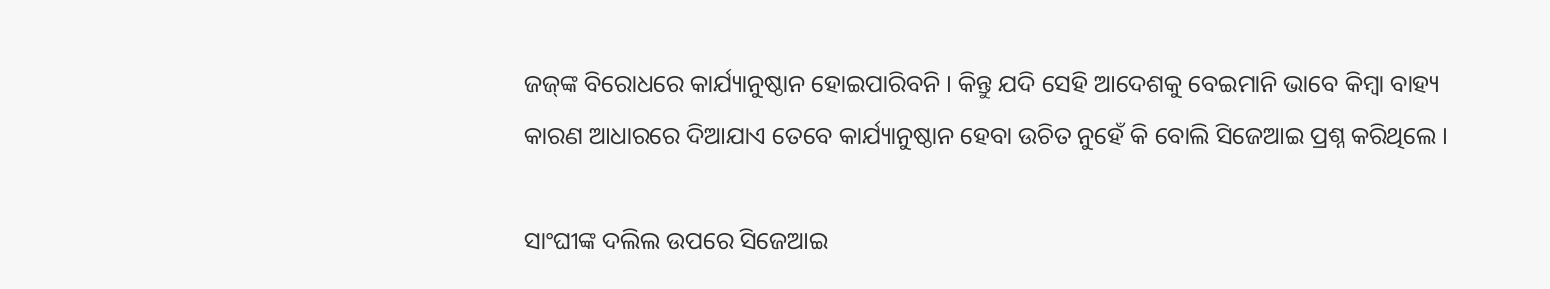ଜଜ୍‌ଙ୍କ ବିରୋଧରେ କାର୍ଯ୍ୟାନୁଷ୍ଠାନ ହୋଇପାରିବନି । କିନ୍ତୁ ଯଦି ସେହି ଆଦେଶକୁ ବେଇମାନି ଭାବେ କିମ୍ବା ବାହ୍ୟ କାରଣ ଆଧାରରେ ଦିଆଯାଏ ତେବେ କାର୍ଯ୍ୟାନୁଷ୍ଠାନ ହେବା ଉଚିତ ନୁହେଁ କି ବୋଲି ସିଜେଆଇ ପ୍ରଶ୍ନ କରିଥିଲେ ।

ସାଂଘୀଙ୍କ ଦଲିଲ ଉପରେ ସିଜେଆଇ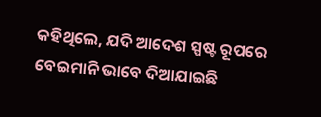କହିଥିଲେ, ଯଦି ଆଦେଶ ସ୍ପଷ୍ଟ ରୂପରେ ବେଇମାନି ଭାବେ ଦିଆଯାଇଛି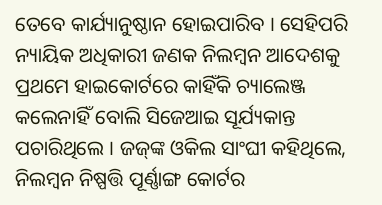ତେବେ କାର୍ଯ୍ୟାନୁଷ୍ଠାନ ହୋଇପାରିବ । ସେହିପରି ନ୍ୟାୟିକ ଅଧିକାରୀ ଜଣକ ନିଲମ୍ବନ ଆଦେଶକୁ ପ୍ରଥମେ ହାଇକୋର୍ଟରେ କାହିଁକି ଚ୍ୟାଲେଞ୍ଜ କଲେନାହିଁ ବୋଲି ସିଜେଆଇ ସୂର୍ଯ୍ୟକାନ୍ତ ପଚାରିଥିଲେ । ଜଜ୍‌ଙ୍କ ଓକିଲ ସାଂଘୀ କହିଥିଲେ, ନିଲମ୍ବନ ନିଷ୍ପତ୍ତି ପୂର୍ଣ୍ଣାଙ୍ଗ କୋର୍ଟର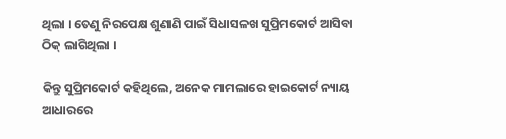ଥିଲା । ତେଣୁ ନିରପେକ୍ଷ ଶୁଣାଣି ପାଇଁ ସିଧାସଳଖ ସୁପ୍ରିମକୋର୍ଟ ଆସିବା ଠିକ୍ ଲାଗିଥିଲା ।

କିନ୍ତୁ ସୁପ୍ରିମକୋର୍ଟ କହିଥିଲେ, ଅନେକ ମାମଲାରେ ହାଇକୋର୍ଟ ନ୍ୟାୟ ଆଧାରରେ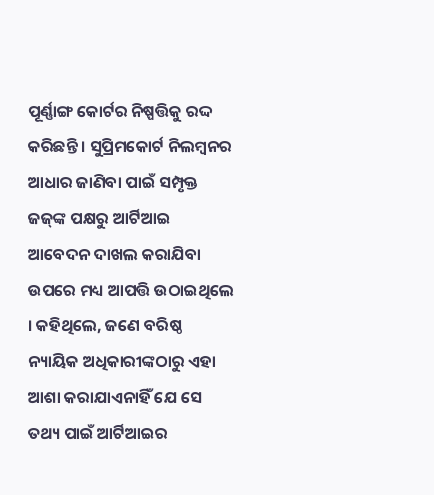ପୂର୍ଣ୍ଣାଙ୍ଗ କୋର୍ଟର ନିଷ୍ପତ୍ତିକୁ ରଦ୍ଦ କରିଛନ୍ତି । ସୁପ୍ରିମକୋର୍ଟ ନିଲମ୍ବନର ଆଧାର ଜାଣିବା ପାଇଁ ସମ୍ପୃକ୍ତ ଜଜ୍‌ଙ୍କ ପକ୍ଷରୁ ଆର୍ଟିଆଇ ଆବେଦନ ଦାଖଲ କରାଯିବା ଉପରେ ମଧ୍ୟ ଆପତ୍ତି ଉଠାଇଥିଲେ । କହିଥିଲେ, ଜଣେ ବରିଷ୍ଠ ନ୍ୟାୟିକ ଅଧିକାରୀଙ୍କଠାରୁ ଏହା ଆଶା କରାଯାଏନାହିଁ ଯେ ସେ ତଥ୍ୟ ପାଇଁ ଆର୍ଟିଆଇର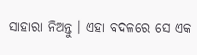ସାହାରା ନିଅନ୍ତୁ । ଏହା ବଦଳରେ ସେ ଏକ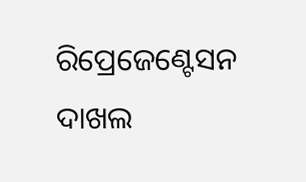ରିପ୍ରେଜେଣ୍ଟେସନ ଦାଖଲ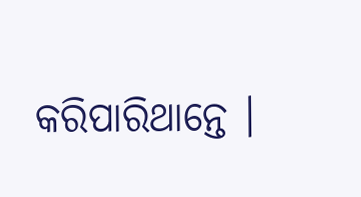କରିପାରିଥାନ୍ତେ ।